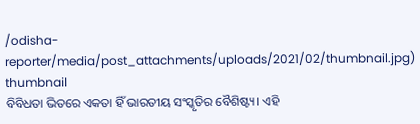/odisha-reporter/media/post_attachments/uploads/2021/02/thumbnail.jpg)
thumbnail
ବିବିଧତା ଭିତରେ ଏକତା ହିଁ ଭାରତୀୟ ସଂସ୍କୃତିର ବୈଶିଷ୍ଟ୍ୟ। ଏହି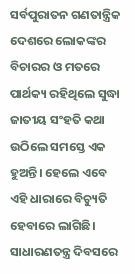ସର୍ବପୁରାତନ ଗଣତାନ୍ତ୍ରିକ ଦେଶରେ ଲୋକଙ୍କର ବିଚାରର ଓ ମତରେ ପାର୍ଥକ୍ୟ ରହିଥିଲେ ସୁଦ୍ଧା ଜାତୀୟ ସଂହତି କଥା ଉଠିଲେ ସମସ୍ତେ ଏକ ହୁଅନ୍ତି। ହେଲେ ଏବେ ଏହି ଧାରାରେ ବିଚ୍ୟୁତି ହେବାରେ ଲାଗିଛି। ସାଧାରଣତନ୍ତ୍ର ଦିବସରେ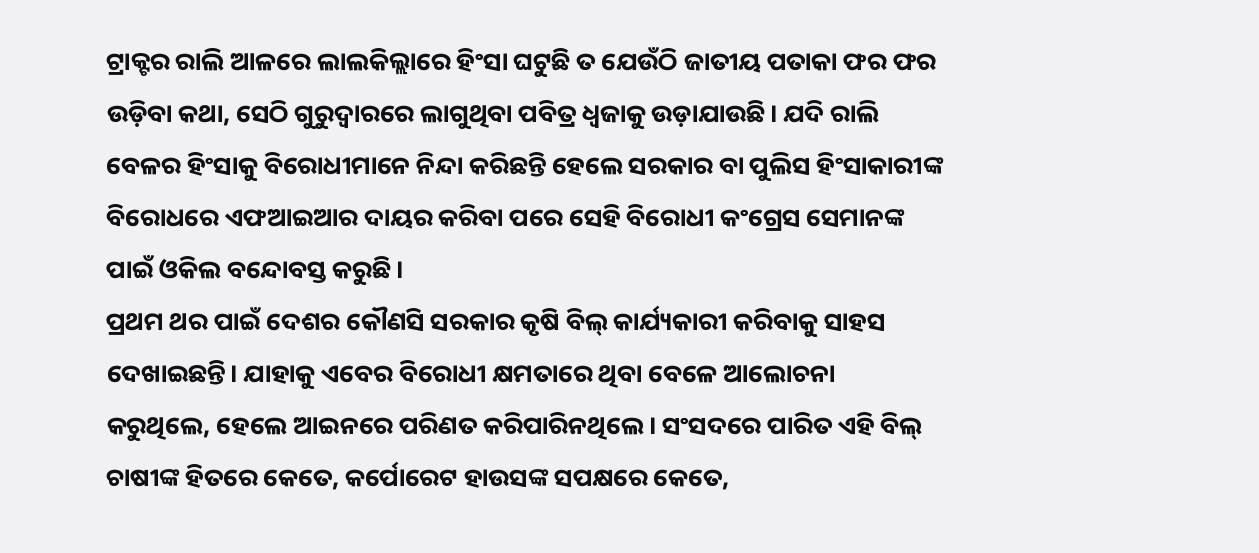ଟ୍ରାକ୍ଟର ରାଲି ଆଳରେ ଲାଲକିଲ୍ଲାରେ ହିଂସା ଘଟୁଛି ତ ଯେଉଁଠି ଜାତୀୟ ପତାକା ଫର ଫର ଉଡ଼ିବା କଥା, ସେଠି ଗୁରୁଦ୍ୱାରରେ ଲାଗୁଥିବା ପବିତ୍ର ଧ୍ୱଜାକୁ ଉଡ଼ାଯାଉଛି। ଯଦି ରାଲି ବେଳର ହିଂସାକୁ ବିରୋଧୀମାନେ ନିନ୍ଦା କରିଛନ୍ତି ହେଲେ ସରକାର ବା ପୁଲିସ ହିଂସାକାରୀଙ୍କ ବିରୋଧରେ ଏଫଆଇଆର ଦାୟର କରିବା ପରେ ସେହି ବିରୋଧୀ କଂଗ୍ରେସ ସେମାନଙ୍କ ପାଇଁ ଓକିଲ ବନ୍ଦୋବସ୍ତ କରୁଛି।
ପ୍ରଥମ ଥର ପାଇଁ ଦେଶର କୌଣସି ସରକାର କୃଷି ବିଲ୍ କାର୍ଯ୍ୟକାରୀ କରିବାକୁ ସାହସ ଦେଖାଇଛନ୍ତି। ଯାହାକୁ ଏବେର ବିରୋଧୀ କ୍ଷମତାରେ ଥିବା ବେଳେ ଆଲୋଚନା କରୁଥିଲେ, ହେଲେ ଆଇନରେ ପରିଣତ କରିପାରିନଥିଲେ। ସଂସଦରେ ପାରିତ ଏହି ବିଲ୍ ଚାଷୀଙ୍କ ହିତରେ କେତେ, କର୍ପୋରେଟ ହାଉସଙ୍କ ସପକ୍ଷରେ କେତେ,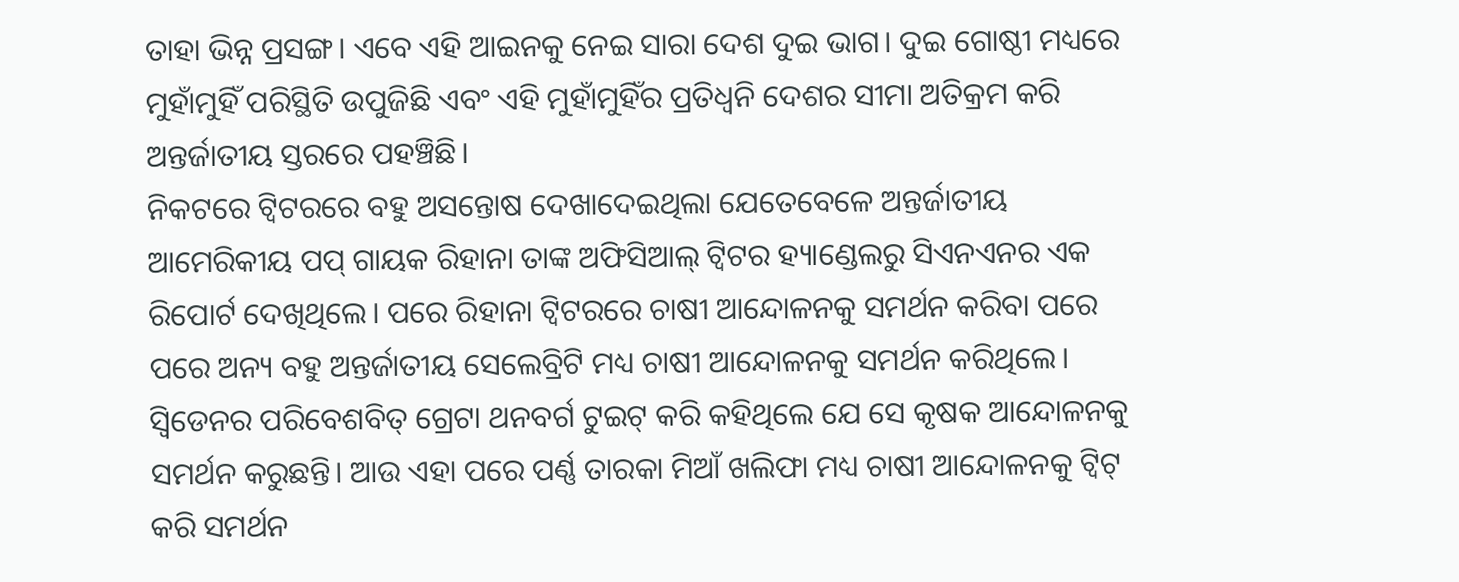ତାହା ଭିନ୍ନ ପ୍ରସଙ୍ଗ। ଏବେ ଏହି ଆଇନକୁ ନେଇ ସାରା ଦେଶ ଦୁଇ ଭାଗ। ଦୁଇ ଗୋଷ୍ଠୀ ମଧ୍ୟରେ ମୁହାଁମୁହିଁ ପରିସ୍ଥିତି ଉପୁଜିଛି ଏବଂ ଏହି ମୁହାଁମୁହିଁର ପ୍ରତିଧ୍ୱନି ଦେଶର ସୀମା ଅତିକ୍ରମ କରି ଅନ୍ତର୍ଜାତୀୟ ସ୍ତରରେ ପହଞ୍ଚିଛି।
ନିକଟରେ ଟ୍ୱିଟରରେ ବହୁ ଅସନ୍ତୋଷ ଦେଖାଦେଇଥିଲା ଯେତେବେଳେ ଅନ୍ତର୍ଜାତୀୟ ଆମେରିକୀୟ ପପ୍ ଗାୟକ ରିହାନା ତାଙ୍କ ଅଫିସିଆଲ୍ ଟ୍ୱିଟର ହ୍ୟାଣ୍ଡେଲରୁ ସିଏନଏନର ଏକ ରିପୋର୍ଟ ଦେଖିଥିଲେ। ପରେ ରିହାନା ଟ୍ୱିଟରରେ ଚାଷୀ ଆନ୍ଦୋଳନକୁ ସମର୍ଥନ କରିବା ପରେ ପରେ ଅନ୍ୟ ବହୁ ଅନ୍ତର୍ଜାତୀୟ ସେଲେବ୍ରିଟି ମଧ୍ୟ ଚାଷୀ ଆନ୍ଦୋଳନକୁ ସମର୍ଥନ କରିଥିଲେ। ସ୍ୱିଡେନର ପରିବେଶବିତ୍ ଗ୍ରେଟା ଥନବର୍ଗ ଟୁଇଟ୍ କରି କହିଥିଲେ ଯେ ସେ କୃଷକ ଆନ୍ଦୋଳନକୁ ସମର୍ଥନ କରୁଛନ୍ତି। ଆଉ ଏହା ପରେ ପର୍ଣ୍ଣ ତାରକା ମିଆଁ ଖଲିଫା ମଧ୍ୟ ଚାଷୀ ଆନ୍ଦୋଳନକୁ ଟ୍ୱିଟ୍ କରି ସମର୍ଥନ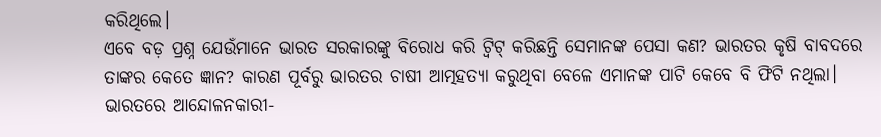କରିଥିଲେ।
ଏବେ ବଡ଼ ପ୍ରଶ୍ନ ଯେଉଁମାନେ ଭାରତ ସରକାରଙ୍କୁ ବିରୋଧ କରି ଟ୍ୱିଟ୍ କରିଛନ୍ତି ସେମାନଙ୍କ ପେସା କଣ? ଭାରତର କୃଷି ବାବଦରେ ତାଙ୍କର କେତେ ଜ୍ଞାନ? କାରଣ ପୂର୍ବରୁ ଭାରତର ଚାଷୀ ଆତ୍ମହତ୍ୟା କରୁଥିବା ବେଳେ ଏମାନଙ୍କ ପାଟି କେବେ ବି ଫିଟି ନଥିଲା। ଭାରତରେ ଆନ୍ଦୋଳନକାରୀ-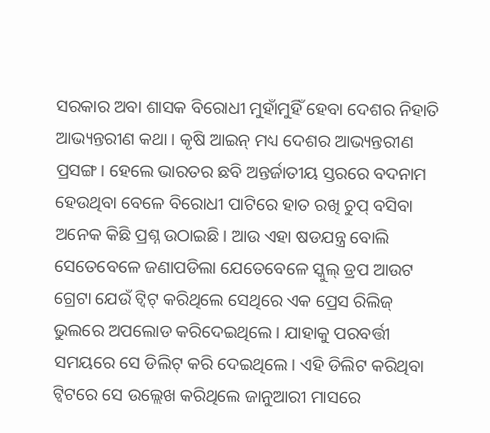ସରକାର ଅବା ଶାସକ ବିରୋଧୀ ମୁହାଁମୁହିଁ ହେବା ଦେଶର ନିହାତି ଆଭ୍ୟନ୍ତରୀଣ କଥା। କୃଷି ଆଇନ୍ ମଧ୍ୟ ଦେଶର ଆଭ୍ୟନ୍ତରୀଣ ପ୍ରସଙ୍ଗ। ହେଲେ ଭାରତର ଛବି ଅନ୍ତର୍ଜାତୀୟ ସ୍ତରରେ ବଦନାମ ହେଉଥିବା ବେଳେ ବିରୋଧୀ ପାଟିରେ ହାତ ରଖି ଚୁପ୍ ବସିବା ଅନେକ କିଛି ପ୍ରଶ୍ନ ଉଠାଇଛି। ଆଉ ଏହା ଷଡଯନ୍ତ୍ର ବୋଲି ସେତେବେଳେ ଜଣାପଡିଲା ଯେତେବେଳେ ସ୍କୁଲ୍ ଡ୍ରପ ଆଉଟ ଗ୍ରେଟା ଯେଉଁ ଟ୍ୱିଟ୍ କରିଥିଲେ ସେଥିରେ ଏକ ପ୍ରେସ ରିଲିଜ୍ ଭୁଲରେ ଅପଲୋଡ କରିଦେଇଥିଲେ। ଯାହାକୁ ପରବର୍ତ୍ତୀ ସମୟରେ ସେ ଡିଲିଟ୍ କରି ଦେଇଥିଲେ। ଏହି ଡିଲିଟ କରିଥିବା ଟ୍ୱିଟରେ ସେ ଉଲ୍ଲେଖ କରିଥିଲେ ଜାନୁଆରୀ ମାସରେ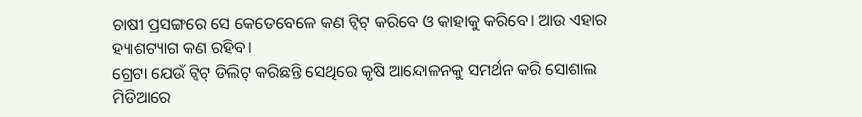ଚାଷୀ ପ୍ରସଙ୍ଗରେ ସେ କେତେବେଳେ କଣ ଟ୍ୱିଟ୍ କରିବେ ଓ କାହାକୁ କରିବେ। ଆଉ ଏହାର ହ୍ୟାଶଟ୍ୟାଗ କଣ ରହିବ।
ଗ୍ରେଟା ଯେଉଁ ଟ୍ୱିଟ୍ ଡିଲିଟ୍ କରିଛନ୍ତି ସେଥିରେ କୃଷି ଆନ୍ଦୋଳନକୁ ସମର୍ଥନ କରି ସୋଶାଲ ମିଡିଆରେ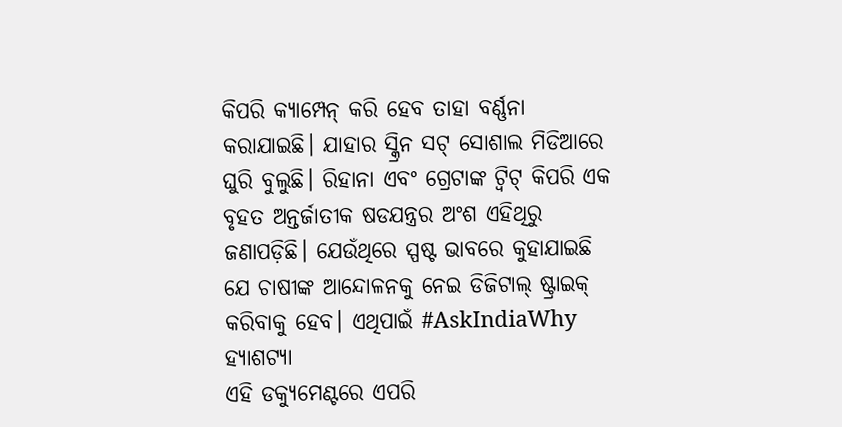କିପରି କ୍ୟାମ୍ପେନ୍ କରି ହେବ ତାହା ବର୍ଣ୍ଣନା କରାଯାଇଛି। ଯାହାର ସ୍କ୍ରିନ ସଟ୍ ସୋଶାଲ ମିଡିଆରେ ଘୁରି ବୁଲୁଛି। ରିହାନା ଏବଂ ଗ୍ରେଟାଙ୍କ ଟ୍ୱିଟ୍ କିପରି ଏକ ବୃହତ ଅନ୍ତର୍ଜାତୀକ ଷଡଯନ୍ତ୍ରର ଅଂଶ ଏହିଥିରୁ ଜଣାପଡ଼ିଛି। ଯେଉଁଥିରେ ସ୍ପଷ୍ଟ ଭାବରେ କୁହାଯାଇଛି ଯେ ଚାଷୀଙ୍କ ଆନ୍ଦୋଳନକୁ ନେଇ ଡିଜିଟାଲ୍ ଷ୍ଟ୍ରାଇକ୍ କରିବାକୁ ହେବ। ଏଥିପାଇଁ #AskIndiaWhy ହ୍ୟାଶଟ୍ୟା
ଏହି ଡକ୍ୟୁମେଣ୍ଟରେ ଏପରି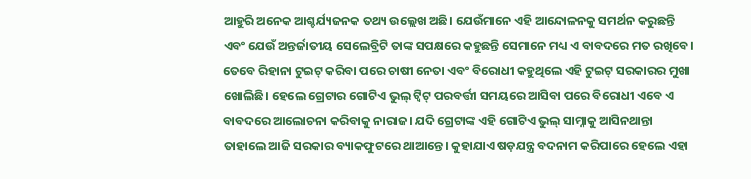ଆହୁରି ଅନେକ ଆଶ୍ଚର୍ଯ୍ୟଜନକ ତଥ୍ୟ ଉଲ୍ଲେଖ ଅଛି। ଯେଉଁମାନେ ଏହି ଆନ୍ଦୋଳନକୁ ସମର୍ଥନ କରୁଛନ୍ତି ଏବଂ ଯେଉଁ ଅନ୍ତର୍ଜାତୀୟ ସେଲେବ୍ରିଟି ତାଙ୍କ ସପକ୍ଷରେ କହୁଛନ୍ତି ସେମାନେ ମଧ୍ୟ ଏ ବାବଦରେ ମତ ରଖିବେ।
ତେବେ ରିହାନା ଟୁଇଟ୍ କରିବା ପରେ ଚାଷୀ ନେତା ଏବଂ ବିରୋଧୀ କହୁଥିଲେ ଏହି ଟୁଇଟ୍ ସରକାରର ମୁଖା ଖୋଲିଛି। ହେଲେ ଗ୍ରେଟାର ଗୋଟିଏ ଭୁଲ୍ ଟ୍ୱିଟ୍ ପରବର୍ତ୍ତୀ ସମୟରେ ଆସିବା ପରେ ବିରୋଧୀ ଏବେ ଏ ବାବଦରେ ଆଲୋଚନା କରିବାକୁ ନାରାଜ। ଯଦି ଗ୍ରେଟାଙ୍କ ଏହି ଗୋଟିଏ ଭୁଲ୍ ସାମ୍ନାକୁ ଆସିନଥାନ୍ତା ତାହାଲେ ଆଜି ସରକାର ବ୍ୟାକଫୁଟରେ ଥାଆନ୍ତେ। କୁହାଯାଏ ଷଡ଼ଯନ୍ତ୍ର ବଦନାମ କରିପାରେ ହେଲେ ଏହା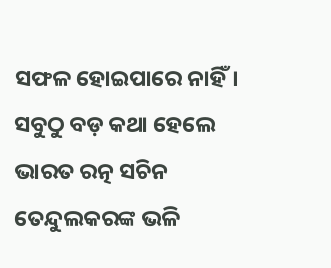ସଫଳ ହୋଇପାରେ ନାହିଁ।
ସବୁଠୁ ବଡ଼ କଥା ହେଲେ ଭାରତ ରତ୍ନ ସଚିନ ତେନ୍ଦୁଲକରଙ୍କ ଭଳି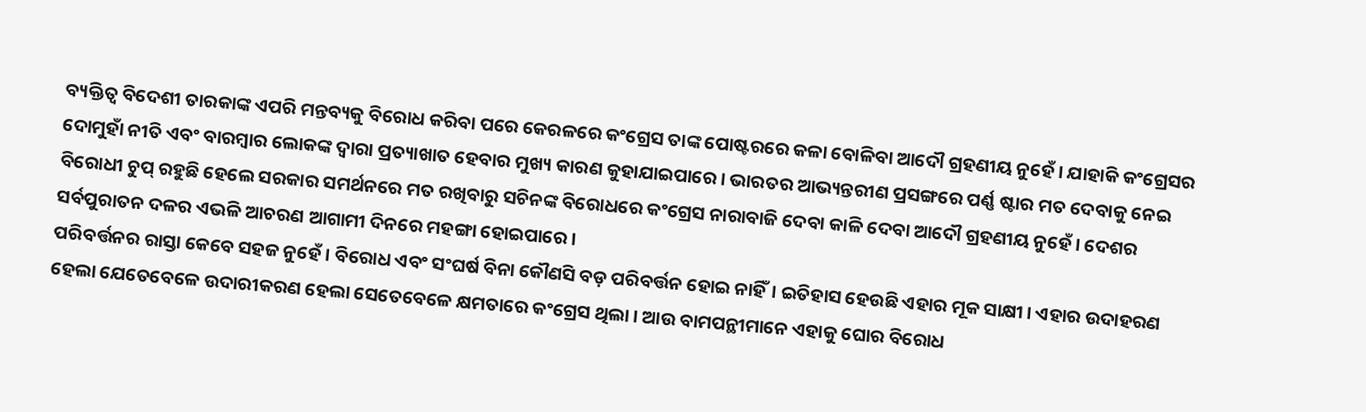ବ୍ୟକ୍ତିତ୍ୱ ବିଦେଶୀ ତାରକାଙ୍କ ଏପରି ମନ୍ତବ୍ୟକୁ ବିରୋଧ କରିବା ପରେ କେରଳରେ କଂଗ୍ରେସ ତାଙ୍କ ପୋଷ୍ଟରରେ କଳା ବୋଳିବା ଆଦୌ ଗ୍ରହଣୀୟ ନୁହେଁ। ଯାହାକି କଂଗ୍ରେସର ଦୋମୁହାଁ ନୀତି ଏବଂ ବାରମ୍ୱାର ଲୋକଙ୍କ ଦ୍ୱାରା ପ୍ରତ୍ୟାଖାତ ହେବାର ମୁଖ୍ୟ କାରଣ କୁହାଯାଇପାରେ। ଭାରତର ଆଭ୍ୟନ୍ତରୀଣ ପ୍ରସଙ୍ଗରେ ପର୍ଣ୍ଣ ଷ୍ଟାର ମତ ଦେବାକୁ ନେଇ ବିରୋଧୀ ଚୁପ୍ ରହୁଛି ହେଲେ ସରକାର ସମର୍ଥନରେ ମତ ରଖିବାରୁ ସଚିନଙ୍କ ବିରୋଧରେ କଂଗ୍ରେସ ନାରାବାଜି ଦେବା କାଳି ଦେବା ଆଦୌ ଗ୍ରହଣୀୟ ନୁହେଁ। ଦେଶର ସର୍ବପୁରାତନ ଦଳର ଏଭଳି ଆଚରଣ ଆଗାମୀ ଦିନରେ ମହଙ୍ଗା ହୋଇପାରେ।
ପରିବର୍ତ୍ତନର ରାସ୍ତା କେବେ ସହଜ ନୁହେଁ। ବିରୋଧ ଏବଂ ସଂଘର୍ଷ ବିନା କୌଣସି ବଡ଼ ପରିବର୍ତ୍ତନ ହୋଇ ନାହିଁ। ଇତିହାସ ହେଉଛି ଏହାର ମୂକ ସାକ୍ଷୀ। ଏହାର ଉଦାହରଣ ହେଲା ଯେତେବେଳେ ଉଦାରୀକରଣ ହେଲା ସେତେବେଳେ କ୍ଷମତାରେ କଂଗ୍ରେସ ଥିଲା। ଆଉ ବାମପନ୍ଥୀମାନେ ଏହାକୁ ଘୋର ବିରୋଧ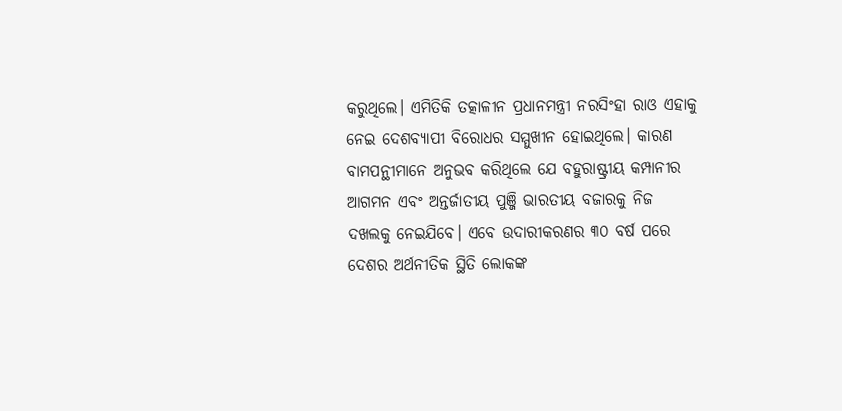କରୁଥିଲେ। ଏମିତିକି ତତ୍କାଳୀନ ପ୍ରଧାନମନ୍ତ୍ରୀ ନରସିଂହା ରାଓ ଏହାକୁ ନେଇ ଦେଶବ୍ୟାପୀ ବିରୋଧର ସମ୍ମୁଖୀନ ହୋଇଥିଲେ। କାରଣ ବାମପନ୍ଥୀମାନେ ଅନୁଭବ କରିଥିଲେ ଯେ ବହୁରାଷ୍ଟ୍ରୀୟ କମ୍ପାନୀର ଆଗମନ ଏବଂ ଅନ୍ତର୍ଜାତୀୟ ପୁଞ୍ଜି ଭାରତୀୟ ବଜାରକୁ ନିଜ ଦଖଲକୁ ନେଇଯିବେ। ଏବେ ଉଦାରୀକରଣର ୩୦ ବର୍ଷ ପରେ ଦେଶର ଅର୍ଥନୀତିକ ସ୍ଥିତି ଲୋକଙ୍କ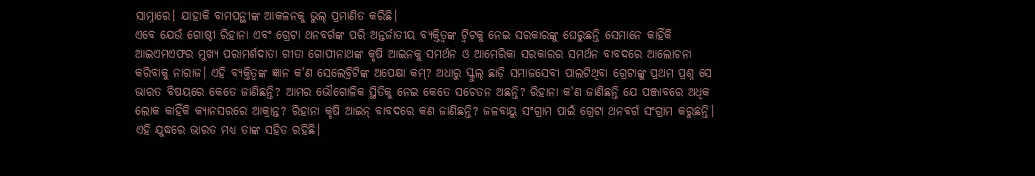ସାମ୍ନାରେ। ଯାହାକି ବାମପନ୍ଥୀଙ୍କ ଆକଳନକୁ ଭୁଲ୍ ପ୍ରମାଣିତ କରିଛି।
ଏବେ ଯେଉଁ ଗୋଷ୍ଠୀ ରିହାନା ଏବଂ ଗ୍ରେଟା ଥନବର୍ଗଙ୍କ ପରି ଅନ୍ତର୍ଜାତୀୟ ବ୍ୟକ୍ତିତ୍ୱଙ୍କ ଟ୍ୱିଟକୁ ନେଇ ସରକାରଙ୍କୁ ଘେରୁଛନ୍ତି ସେମାନେ କାହିଁକି ଆଇଏମଏଫର ମୁଖ୍ୟ ପରାମର୍ଶଦାତା ଗୀତା ଗୋପୀନାଥଙ୍କ କୃଷି ଆଇନକୁ ସମର୍ଥନ ଓ ଆମେରିକା ସରକାରର ସମର୍ଥନ ବାବଦରେ ଆଲୋଚନା କରିବାକୁ ନାରାଜ। ଏହି ବ୍ୟକ୍ତିତ୍ୱଙ୍କ ଜ୍ଞାନ କ'ଣ ସେଲେବ୍ରିଟିଙ୍କ ଅପେକ୍ଷା କମ୍? ଅଧାରୁ ସ୍କୁଲ୍ ଛାଡ଼ି ସମାଜସେବୀ ପାଲଟିଥିବା ଗ୍ରେଟାଙ୍କୁ ପ୍ରଥମ ପ୍ରଶ୍ନ ସେ ଭାରତ ବିଷୟରେ କେତେ ଜାଣିଛନ୍ତି? ଆମର ଭୌଗୋଳିକ ସ୍ଥିତିକୁ ନେଇ କେତେ ସଚେତନ ଅଛନ୍ତି? ରିହାନା କ'ଣ ଜାଣିଛନ୍ତି ଯେ ପଞ୍ଜାବରେ ଅଧିକ ଲୋକ କାହିଁକି କ୍ୟାନସରରେ ଆକ୍ରାନ୍ତ? ରିହାନା କୃଷି ଆଇନ୍ ବାବଦରେ କଣ ଜାଣିଛନ୍ତି? ଜଳବାୟୁ ସଂଗ୍ରାମ ପାଇଁ ଗ୍ରେଟା ଥନବର୍ଗ ସଂଗ୍ରାମ କରୁଛନ୍ତି। ଏହି ଯୁଦ୍ଧରେ ଭାରତ ମଧ୍ୟ ତାଙ୍କ ସହିତ ରହିଛି।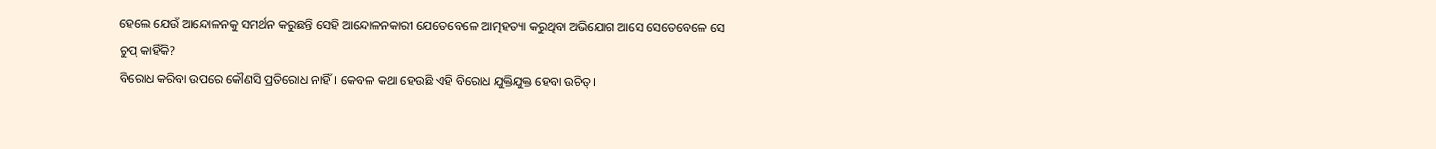ହେଲେ ଯେଉଁ ଆନ୍ଦୋଳନକୁ ସମର୍ଥନ କରୁଛନ୍ତି ସେହି ଆନ୍ଦୋଳନକାରୀ ଯେତେବେଳେ ଆତ୍ମହତ୍ୟା କରୁଥିବା ଅଭିଯୋଗ ଆସେ ସେତେବେଳେ ସେ ଚୁପ୍ କାହିଁକି?
ବିରୋଧ କରିବା ଉପରେ କୌଣସି ପ୍ରତିରୋଧ ନାହିଁ। କେବଳ କଥା ହେଉଛି ଏହି ବିରୋଧ ଯୁକ୍ତିଯୁକ୍ତ ହେବା ଉଚିତ୍।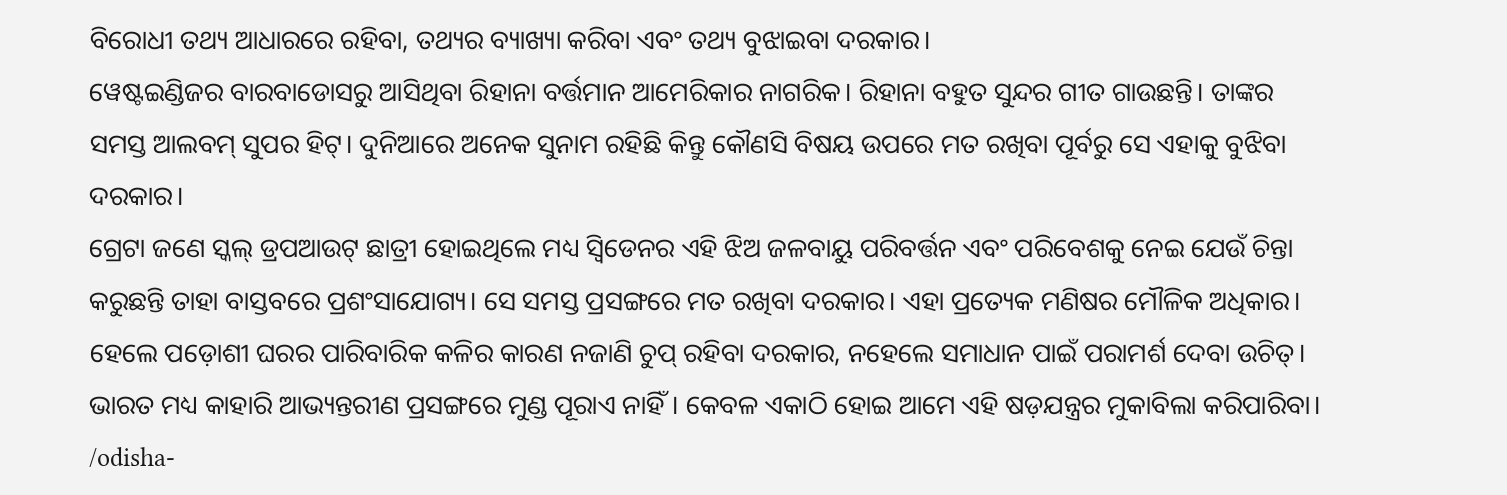ବିରୋଧୀ ତଥ୍ୟ ଆଧାରରେ ରହିବା, ତଥ୍ୟର ବ୍ୟାଖ୍ୟା କରିବା ଏବଂ ତଥ୍ୟ ବୁଝାଇବା ଦରକାର।
ୱେଷ୍ଟଇଣ୍ଡିଜର ବାରବାଡୋସରୁ ଆସିଥିବା ରିହାନା ବର୍ତ୍ତମାନ ଆମେରିକାର ନାଗରିକ। ରିହାନା ବହୁତ ସୁନ୍ଦର ଗୀତ ଗାଉଛନ୍ତି। ତାଙ୍କର ସମସ୍ତ ଆଲବମ୍ ସୁପର ହିଟ୍। ଦୁନିଆରେ ଅନେକ ସୁନାମ ରହିଛି କିନ୍ତୁ କୌଣସି ବିଷୟ ଉପରେ ମତ ରଖିବା ପୂର୍ବରୁ ସେ ଏହାକୁ ବୁଝିବା ଦରକାର।
ଗ୍ରେଟା ଜଣେ ସ୍କଲ୍ ଡ୍ରପଆଉଟ୍ ଛାତ୍ରୀ ହୋଇଥିଲେ ମଧ୍ୟ ସ୍ୱିଡେନର ଏହି ଝିଅ ଜଳବାୟୁ ପରିବର୍ତ୍ତନ ଏବଂ ପରିବେଶକୁ ନେଇ ଯେଉଁ ଚିନ୍ତା କରୁଛନ୍ତି ତାହା ବାସ୍ତବରେ ପ୍ରଶଂସାଯୋଗ୍ୟ। ସେ ସମସ୍ତ ପ୍ରସଙ୍ଗରେ ମତ ରଖିବା ଦରକାର। ଏହା ପ୍ରତ୍ୟେକ ମଣିଷର ମୌଳିକ ଅଧିକାର। ହେଲେ ପଡ଼ୋଶୀ ଘରର ପାରିବାରିକ କଳିର କାରଣ ନଜାଣି ଚୁପ୍ ରହିବା ଦରକାର, ନହେଲେ ସମାଧାନ ପାଇଁ ପରାମର୍ଶ ଦେବା ଉଚିତ୍। ଭାରତ ମଧ୍ୟ କାହାରି ଆଭ୍ୟନ୍ତରୀଣ ପ୍ରସଙ୍ଗରେ ମୁଣ୍ଡ ପୂରାଏ ନାହିଁ। କେବଳ ଏକାଠି ହୋଇ ଆମେ ଏହି ଷଡ଼ଯନ୍ତ୍ରର ମୁକାବିଲା କରିପାରିବା।
/odisha-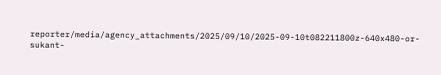reporter/media/agency_attachments/2025/09/10/2025-09-10t082211800z-640x480-or-sukant-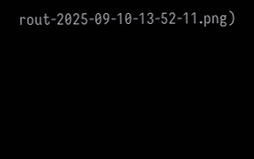rout-2025-09-10-13-52-11.png)